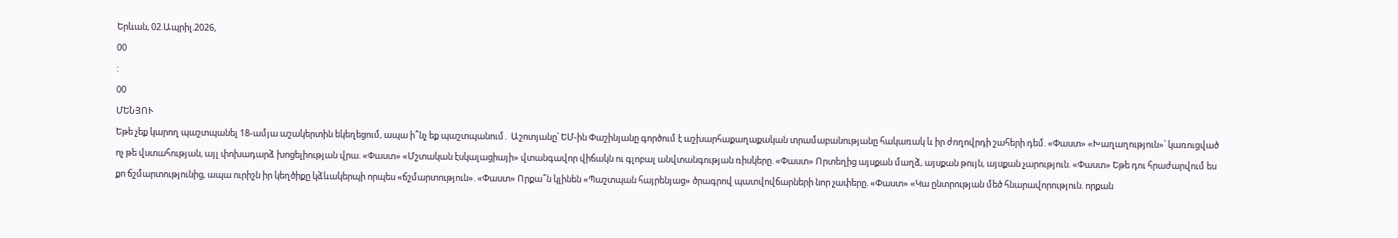Երևան, 02.Ապրիլ.2026,
00
:
00
ՄԵՆՅՈՒ
Եթե չեք կարող պաշտպանել 18-ամյա աշակերտին եկեղեցում, ապա ի՞նչ եք պաշտպանում․ Աշոտյանը՝ ԵՄ-ին Փաշինյանը գործում է աշխարհաքաղաքական տրամաբանությանը հակառակ և իր ժողովրդի շահերի դեմ. «Փաստ» «Խաղաղություն»՝ կառուցված ոչ թե վստահության, այլ փոխադարձ խոցելիության վրա. «Փաստ» «Մշտական էսկալացիայի» վտանգավոր վիճակն ու գլոբալ անվտանգության ռիսկերը. «Փաստ» Որտեղից այսքան մաղձ, այսքան թույն, այսքան չարություն. «Փաստ» Եթե դու հրաժարվում ես քո ճշմարտությունից, ապա ուրիշն իր կեղծիքը կձևակերպի որպես «ճշմարտություն». «Փաստ» Որքա՞ն կլինեն «Պաշտպան հայրենյաց» ծրագրով պատվովճարների նոր չափերը. «Փաստ» «Կա ընտրության մեծ հնարավորություն. որքան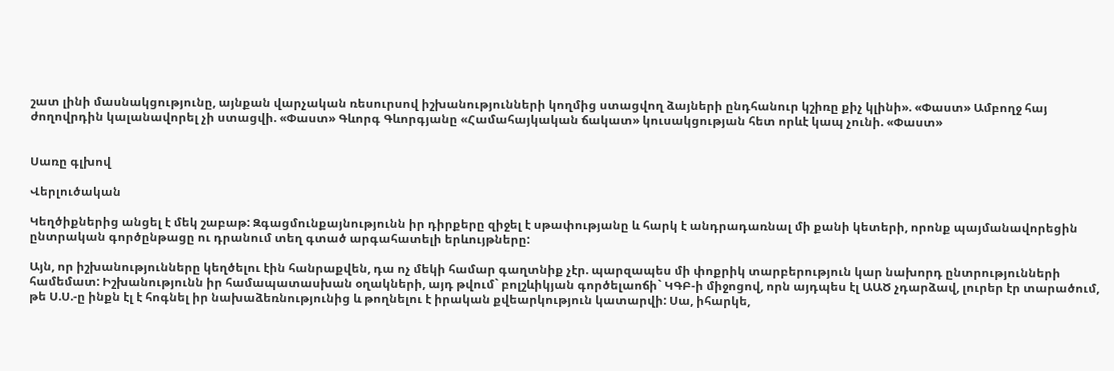շատ լինի մասնակցությունը, այնքան վարչական ռեսուրսով իշխանությունների կողմից ստացվող ձայների ընդհանուր կշիռը քիչ կլինի». «Փաստ» Ամբողջ հայ ժողովրդին կալանավորել չի ստացվի. «Փաստ» Գևորգ Գևորգյանը «Համահայկական ճակատ» կուսակցության հետ որևէ կապ չունի. «Փաստ»


Սառը գլխով

Վերլուծական

Կեղծիքներից անցել է մեկ շաբաթ: Զգացմունքայնությունն իր դիրքերը զիջել է սթափությանը և հարկ է անդրադառնալ մի քանի կետերի, որոնք պայմանավորեցին ընտրական գործընթացը ու դրանում տեղ գտած արգահատելի երևույթները:

Այն, որ իշխանությունները կեղծելու էին հանրաքվեն, դա ոչ մեկի համար գաղտնիք չէր. պարզապես մի փոքրիկ տարբերություն կար նախորդ ընտրությունների համեմատ: Իշխանությունն իր համապատասխան օղակների, այդ թվում` բոլշևիկյան գործելաոճի` ԿԳԲ-ի միջոցով, որն այդպես էլ ԱԱԾ չդարձավ, լուրեր էր տարածում, թե Ս.Ս.-ը ինքն էլ է հոգնել իր նախաձեռնությունից և թողնելու է իրական քվեարկություն կատարվի: Սա, իհարկե,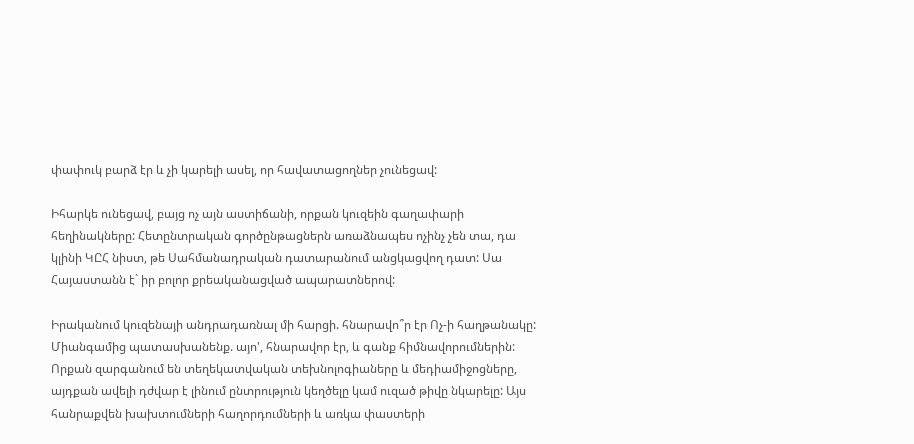փափուկ բարձ էր և չի կարելի ասել, որ հավատացողներ չունեցավ:

Իհարկե ունեցավ, բայց ոչ այն աստիճանի, որքան կուզեին գաղափարի հեղինակները: Հետընտրական գործընթացներն առաձնապես ոչինչ չեն տա, դա կլինի ԿԸՀ նիստ, թե Սահմանադրական դատարանում անցկացվող դատ: Սա Հայաստանն է` իր բոլոր քրեականացված ապարատներով:

Իրականում կուզենայի անդրադառնալ մի հարցի. հնարավո՞ր էր Ոչ-ի հաղթանակը: Միանգամից պատասխանենք. այո', հնարավոր էր, և գանք հիմնավորումներին: Որքան զարգանում են տեղեկատվական տեխնոլոգիաները և մեդիամիջոցները, այդքան ավելի դժվար է լինում ընտրություն կեղծելը կամ ուզած թիվը նկարելը: Այս հանրաքվեն խախտումների հաղորդումների և առկա փաստերի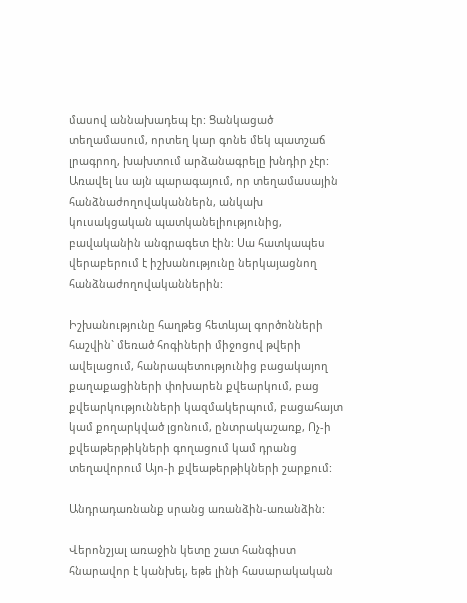մասով աննախադեպ էր: Ցանկացած տեղամասում, որտեղ կար գոնե մեկ պատշաճ լրագրող, խախտում արձանագրելը խնդիր չէր: Առավել ևս այն պարագայում, որ տեղամասային հանձնաժողովականներն, անկախ կուսակցական պատկանելիությունից, բավականին անգրագետ էին: Սա հատկապես վերաբերում է իշխանությունը ներկայացնող հանձնաժողովականներին:

Իշխանությունը հաղթեց հետևյալ գործոնների հաշվին` մեռած հոգիների միջոցով թվերի ավելացում, հանրապետությունից բացակայող քաղաքացիների փոխարեն քվեարկում, բաց քվեարկությունների կազմակերպում, բացահայտ կամ քողարկված լցոնում, ընտրակաշառք, Ոչ-ի քվեաթերթիկների գողացում կամ դրանց տեղավորում Այո-ի քվեաթերթիկների շարքում:

Անդրադառնանք սրանց առանձին-առանձին:

Վերոնշյալ առաջին կետը շատ հանգիստ հնարավոր է կանխել, եթե լինի հասարակական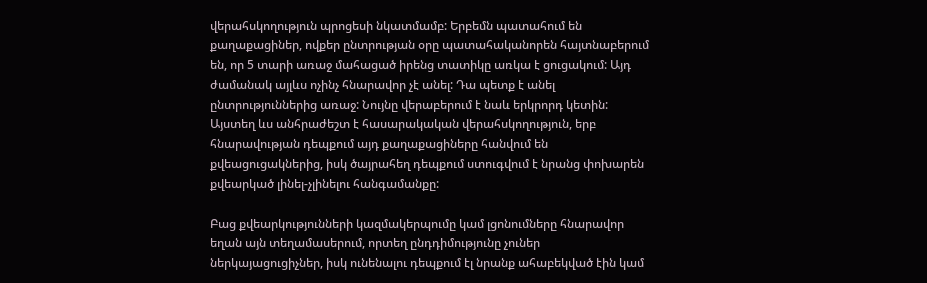վերահսկողություն պրոցեսի նկատմամբ: Երբեմն պատահում են քաղաքացիներ, ովքեր ընտրության օրը պատահականորեն հայտնաբերում են, որ 5 տարի առաջ մահացած իրենց տատիկը առկա է ցուցակում: Այդ ժամանակ այլևս ոչինչ հնարավոր չէ անել: Դա պետք է անել ընտրություններից առաջ: Նույնը վերաբերում է նաև երկրորդ կետին: Այստեղ ևս անհրաժեշտ է հասարակական վերահսկողություն, երբ հնարավության դեպքում այդ քաղաքացիները հանվում են քվեացուցակներից, իսկ ծայրահեղ դեպքում ստուգվում է նրանց փոխարեն քվեարկած լինել-չլինելու հանգամանքը:

Բաց քվեարկությունների կազմակերպումը կամ լցոնումները հնարավոր եղան այն տեղամասերում, որտեղ ընդդիմությունը չուներ ներկայացուցիչներ, իսկ ունենալու դեպքում էլ նրանք ահաբեկված էին կամ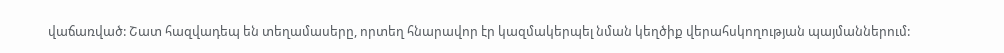վաճառված: Շատ հազվադեպ են տեղամասերը, որտեղ հնարավոր էր կազմակերպել նման կեղծիք վերահսկողության պայմաններում: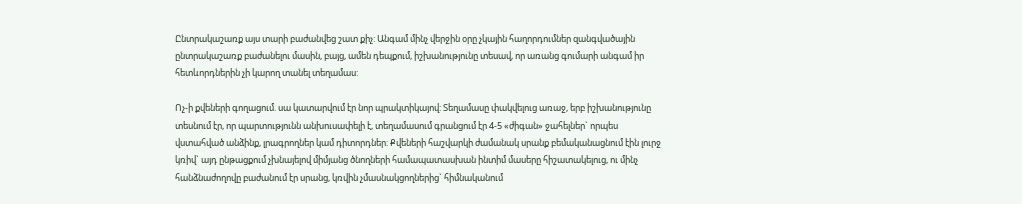Ընտրակաշառք այս տարի բաժանվեց շատ քիչ: Անգամ մինչ վերջին օրը չկային հաղորդումներ զանգվածային ընտրակաշառք բաժանելու մասին, բայց, ամեն դեպքում, իշխանությունը տեսավ, որ առանց գումարի անգամ իր հետևորդներին չի կարող տանել տեղամաս:

Ոչ-ի քվեների գողացում. սա կատարվում էր նոր պրակտիկայով: Տեղամասը փակվելուց առաջ, երբ իշխանությունը տեսնում էր, որ պարտությունն անխուսափելի է, տեղամասում գրանցում էր 4-5 «ժիգան» ջահելներ` որպես վստահված անձինք, լրագրողներ կամ դիտորդներ: Քվեների հաշվարկի ժամանակ սրանք բեմականացնում էին լուրջ կռիվ` այդ ընթացքում չխնայելով միմյանց ծնողների համապատասխան ինտիմ մասերը հիշատակելուց, ու մինչ հանձնաժողովը բաժանում էր սրանց, կռվին չմասնակցողներից` հիմնականում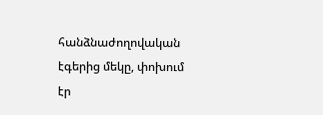հանձնաժողովական էգերից մեկը, փոխում էր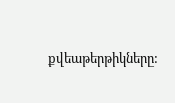քվեաթերթիկները: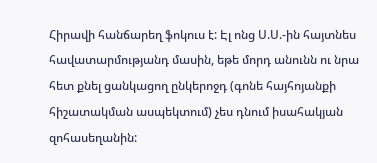Հիրավի հանճարեղ ֆոկուս է: Էլ ոնց Ս.Ս.-ին հայտնես հավատարմությանդ մասին, եթե մորդ անունն ու նրա հետ քնել ցանկացող ընկերոջդ (գոնե հայհոյանքի հիշատակման ասպեկտում) չես դնում իսահակյան զոհասեղանին: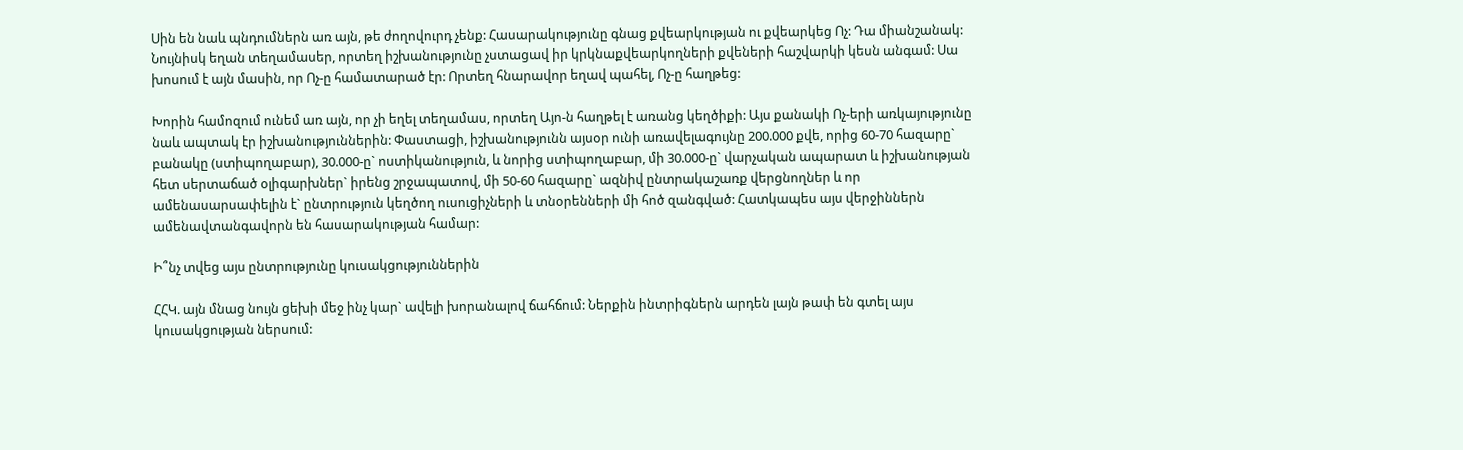Սին են նաև պնդումներն առ այն, թե ժողովուրդ չենք: Հասարակությունը գնաց քվեարկության ու քվեարկեց Ոչ: Դա միանշանակ: Նույնիսկ եղան տեղամասեր, որտեղ իշխանությունը չստացավ իր կրկնաքվեարկողների քվեների հաշվարկի կեսն անգամ: Սա խոսում է այն մասին, որ Ոչ-ը համատարած էր: Որտեղ հնարավոր եղավ պահել, Ոչ-ը հաղթեց:

Խորին համոզում ունեմ առ այն, որ չի եղել տեղամաս, որտեղ Այո-ն հաղթել է առանց կեղծիքի: Այս քանակի Ոչ-երի առկայությունը նաև ապտակ էր իշխանություններին: Փաստացի, իշխանությունն այսօր ունի առավելագույնը 200.000 քվե, որից 60-70 հազարը` բանակը (ստիպողաբար), 30.000-ը` ոստիկանություն, և նորից ստիպողաբար, մի 30.000-ը` վարչական ապարատ և իշխանության հետ սերտաճած օլիգարխներ` իրենց շրջապատով, մի 50-60 հազարը` ազնիվ ընտրակաշառք վերցնողներ և որ ամենասարսափելին է` ընտրություն կեղծող ուսուցիչների և տնօրենների մի հոծ զանգված: Հատկապես այս վերջիններն ամենավտանգավորն են հասարակության համար:

Ի՞նչ տվեց այս ընտրությունը կուսակցություններին

ՀՀԿ. այն մնաց նույն ցեխի մեջ ինչ կար` ավելի խորանալով ճահճում: Ներքին ինտրիգներն արդեն լայն թափ են գտել այս կուսակցության ներսում: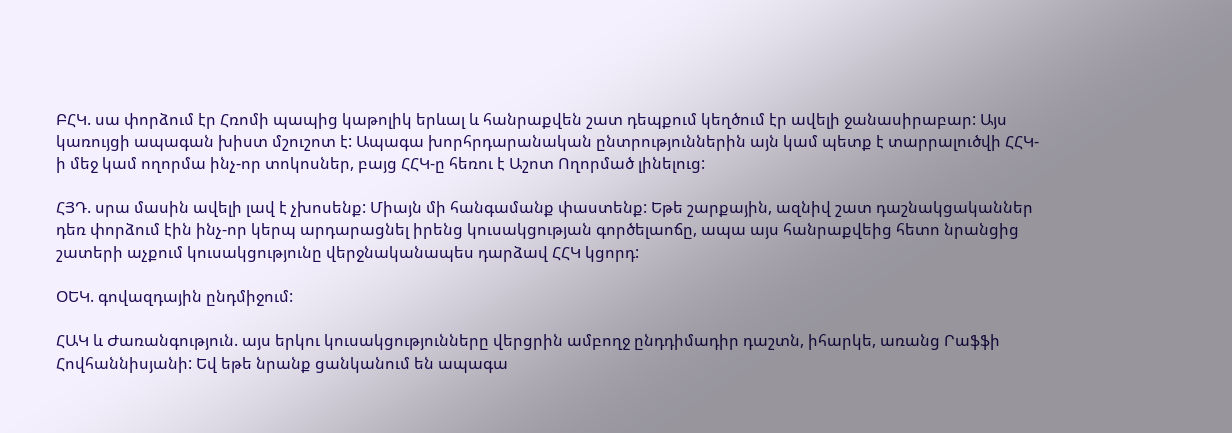ԲՀԿ. սա փորձում էր Հռոմի պապից կաթոլիկ երևալ և հանրաքվեն շատ դեպքում կեղծում էր ավելի ջանասիրաբար: Այս կառույցի ապագան խիստ մշուշոտ է: Ապագա խորհրդարանական ընտրություններին այն կամ պետք է տարրալուծվի ՀՀԿ-ի մեջ կամ ողորմա ինչ-որ տոկոսներ, բայց ՀՀԿ-ը հեռու է Աշոտ Ողորմած լինելուց:

ՀՅԴ. սրա մասին ավելի լավ է չխոսենք: Միայն մի հանգամանք փաստենք: Եթե շարքային, ազնիվ շատ դաշնակցականներ դեռ փորձում էին ինչ-որ կերպ արդարացնել իրենց կուսակցության գործելաոճը, ապա այս հանրաքվեից հետո նրանցից շատերի աչքում կուսակցությունը վերջնականապես դարձավ ՀՀԿ կցորդ:

ՕԵԿ. գովազդային ընդմիջում:

ՀԱԿ և Ժառանգություն. այս երկու կուսակցությունները վերցրին ամբողջ ընդդիմադիր դաշտն, իհարկե, առանց Րաֆֆի Հովհաննիսյանի: Եվ եթե նրանք ցանկանում են ապագա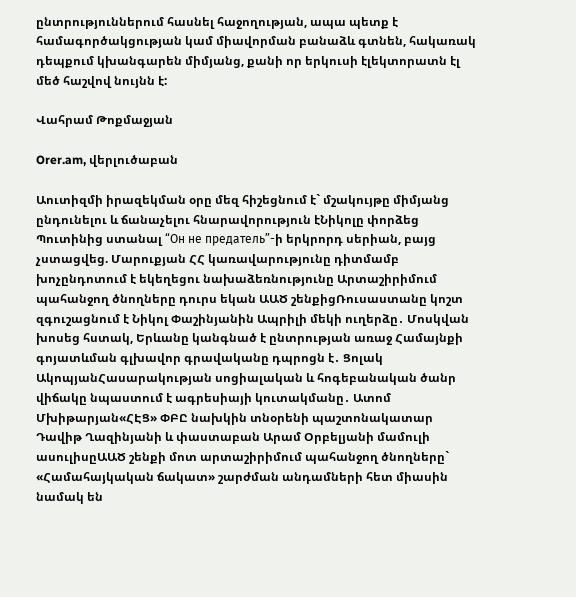ընտրություններում հասնել հաջողության, ապա պետք է համագործակցության կամ միավորման բանաձև գտնեն, հակառակ դեպքում կխանգարեն միմյանց, քանի որ երկուսի էլեկտորատն էլ մեծ հաշվով նույնն է:

Վահրամ Թոքմաջյան

Orer.am, վերլուծաբան

Աուտիզմի իրազեկման օրը մեզ հիշեցնում է` մշակույթը միմյանց ընդունելու և ճանաչելու հնարավորություն էՆիկոլը փորձեց Պուտինից ստանալ “Он не предатель”-ի երկրորդ սերիան, բայց չստացվեց. Մարուքյան ՀՀ կառավարությունը դիտմամբ խոչընդոտում է եկեղեցու նախաձեռնությունը Արտաշիրիմում պահանջող ծնողները դուրս եկան ԱԱԾ շենքիցՌուսաստանը կոշտ զգուշացնում է Նիկոլ Փաշինյանին Ապրիլի մեկի ուղերձը․ Մոսկվան խոսեց հստակ, Երևանը կանգնած է ընտրության առաջ Համայնքի գոյատևման գլխավոր գրավականը դպրոցն է․ Ցոլակ ԱկոպյանՀասարակության սոցիալական և հոգեբանական ծանր վիճակը նպաստում է ագրեսիայի կուտակմանը․ Ատոմ Մխիթարյան«ՀԷՑ» ՓԲԸ նախկին տնօրենի պաշտոնակատար Դավիթ Ղազինյանի և փաստաբան Արամ Օրբելյանի մամուլի ասուլիսըԱԱԾ շենքի մոտ արտաշիրիմում պահանջող ծնողները` «Համահայկական ճակատ» շարժման անդամների հետ միասին նամակ են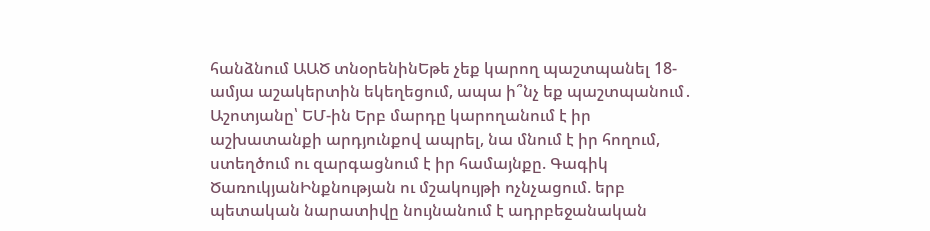հանձնում ԱԱԾ տնօրենինԵթե չեք կարող պաշտպանել 18-ամյա աշակերտին եկեղեցում, ապա ի՞նչ եք պաշտպանում․ Աշոտյանը՝ ԵՄ-ին Երբ մարդը կարողանում է իր աշխատանքի արդյունքով ապրել, նա մնում է իր հողում, ստեղծում ու զարգացնում է իր համայնքը. Գագիկ ԾառուկյանԻնքնության ու մշակույթի ոչնչացում. երբ պետական նարատիվը նույնանում է ադրբեջանական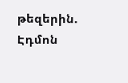թեզերին. Էդմոն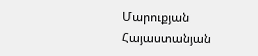Մարուքյան Հայաստանյան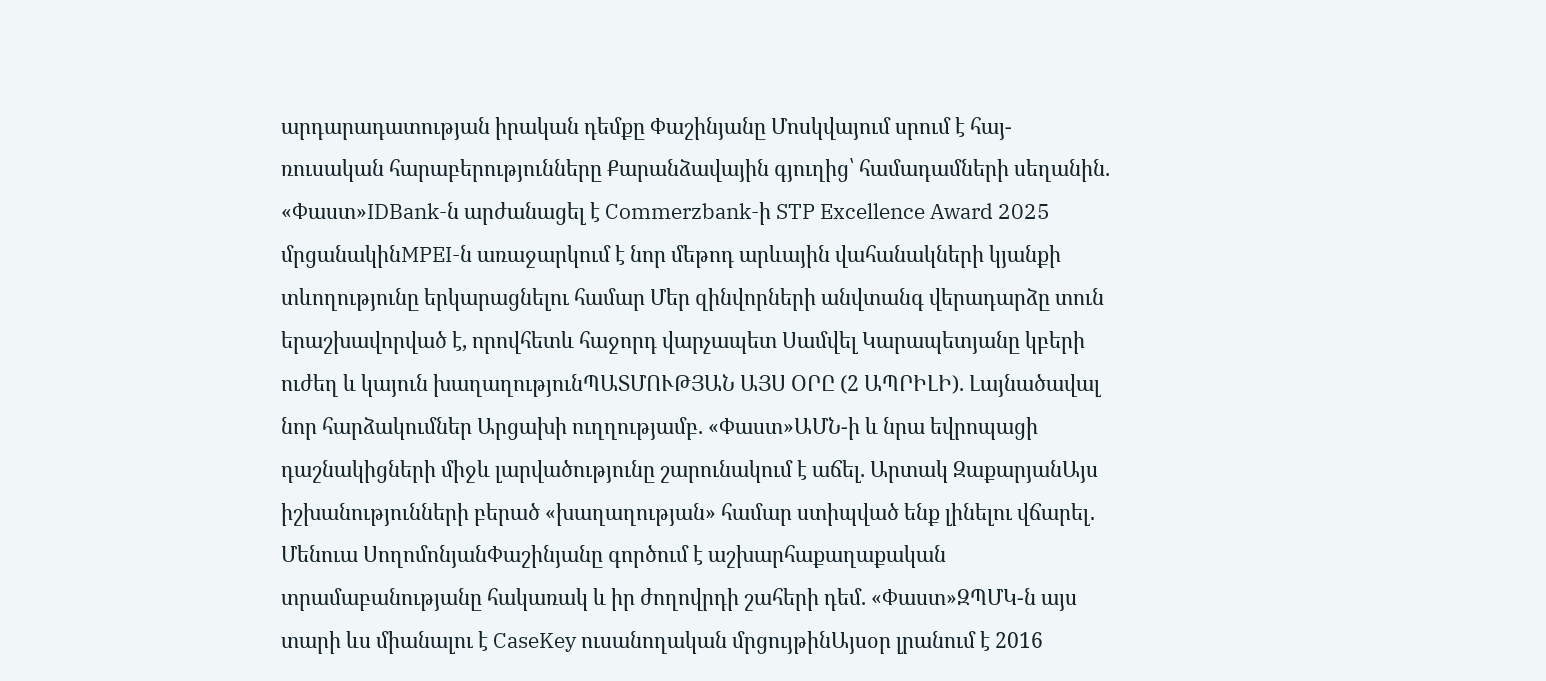արդարադատության իրական դեմքը Փաշինյանը Մոսկվայում սրում է հայ-ռուսական հարաբերությունները Քարանձավային գյուղից՝ համադամների սեղանին. «Փաստ»IDBank-ն արժանացել է Commerzbank-ի STP Excellence Award 2025 մրցանակինMPEI-ն առաջարկում է նոր մեթոդ արևային վահանակների կյանքի տևողությունը երկարացնելու համար Մեր զինվորների անվտանգ վերադարձը տուն երաշխավորված է, որովհետև հաջորդ վարչապետ Սամվել Կարապետյանը կբերի ուժեղ և կայուն խաղաղությունՊԱՏՄՈՒԹՅԱՆ ԱՅՍ ՕՐԸ (2 ԱՊՐԻԼԻ). Լայնածավալ նոր հարձակումներ Արցախի ուղղությամբ. «Փաստ»ԱՄՆ-ի և նրա եվրոպացի դաշնակիցների միջև լարվածությունը շարունակում է աճել. Արտակ ԶաքարյանԱյս իշխանությունների բերած «խաղաղության» համար ստիպված ենք լինելու վճարել․ Մենուա ՍողոմոնյանՓաշինյանը գործում է աշխարհաքաղաքական տրամաբանությանը հակառակ և իր ժողովրդի շահերի դեմ. «Փաստ»ԶՊՄԿ-ն այս տարի ևս միանալու է CaseKey ուսանողական մրցույթինԱյսօր լրանում է 2016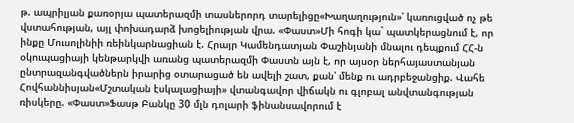թ. ապրիլյան քառօրյա պատերազմի տասներորդ տարելիցը«Խաղաղություն»՝ կառուցված ոչ թե վստահության, այլ փոխադարձ խոցելիության վրա. «Փաստ»Մի հոգի կա` պատկերացնում է, որ ինքը Մուսոլինիի ռեինկարնացիան է. Հրայր Կամենդատյան Փաշինյանի մնալու դեպքում ՀՀ-ն օկուպացիայի կենթարկվի առանց պատերազմի Փաստն այն է, որ այսօր ներհայաստանյան ընտրազանգվածներն իրարից օտարացած են ավելի շատ, քան՝ մենք ու ադրբեջանցիք. Վահե Հովհաննիսյան«Մշտական էսկալացիայի» վտանգավոր վիճակն ու գլոբալ անվտանգության ռիսկերը. «Փաստ»Ֆասթ Բանկը 30 մլն դոլարի ֆինանսավորում է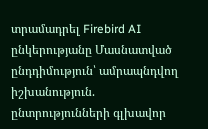տրամադրել Firebird AI ընկերությանը Մասնատված ընդդիմություն՝ ամրապնդվող իշխանություն. ընտրությունների գլխավոր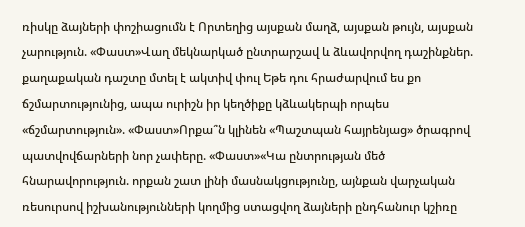ռիսկը ձայների փոշիացումն է Որտեղից այսքան մաղձ, այսքան թույն, այսքան չարություն. «Փաստ»Վաղ մեկնարկած ընտրարշավ և ձևավորվող դաշինքներ. քաղաքական դաշտը մտել է ակտիվ փուլ Եթե դու հրաժարվում ես քո ճշմարտությունից, ապա ուրիշն իր կեղծիքը կձևակերպի որպես «ճշմարտություն». «Փաստ»Որքա՞ն կլինեն «Պաշտպան հայրենյաց» ծրագրով պատվովճարների նոր չափերը. «Փաստ»«Կա ընտրության մեծ հնարավորություն. որքան շատ լինի մասնակցությունը, այնքան վարչական ռեսուրսով իշխանությունների կողմից ստացվող ձայների ընդհանուր կշիռը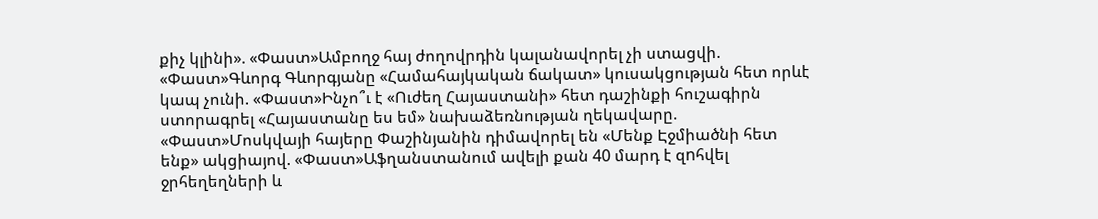քիչ կլինի». «Փաստ»Ամբողջ հայ ժողովրդին կալանավորել չի ստացվի. «Փաստ»Գևորգ Գևորգյանը «Համահայկական ճակատ» կուսակցության հետ որևէ կապ չունի. «Փաստ»Ինչո՞ւ է «Ուժեղ Հայաստանի» հետ դաշինքի հուշագիրն ստորագրել «Հայաստանը ես եմ» նախաձեռնության ղեկավարը. «Փաստ»Մոսկվայի հայերը Փաշինյանին դիմավորել են «Մենք Էջմիածնի հետ ենք» ակցիայով. «Փաստ»Աֆղանստանում ավելի քան 40 մարդ է զnհվել ջրհեղեղների և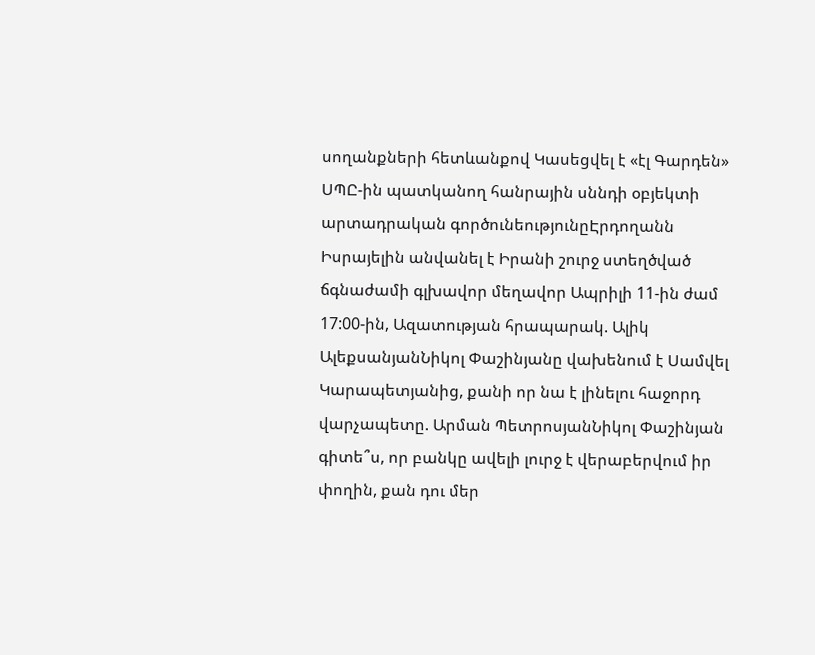սողանքների հետևանքով Կասեցվել է «էլ Գարդեն» ՍՊԸ-ին պատկանող հանրային սննդի օբյեկտի արտադրական գործունեությունըԷրդողանն Իսրայելին անվանել է Իրանի շուրջ ստեղծված ճգնաժամի գլխավոր մեղավոր Ապրիլի 11-ին ժամ 17:00-ին, Ազատության հրապարակ. Ալիկ ԱլեքսանյանՆիկոլ Փաշինյանը վախենում է Սամվել Կարապետյանից, քանի որ նա է լինելու հաջորդ վարչապետը. Արման ՊետրոսյանՆիկոլ Փաշինյան գիտե՞ս, որ բանկը ավելի լուրջ է վերաբերվում իր փողին, քան դու մեր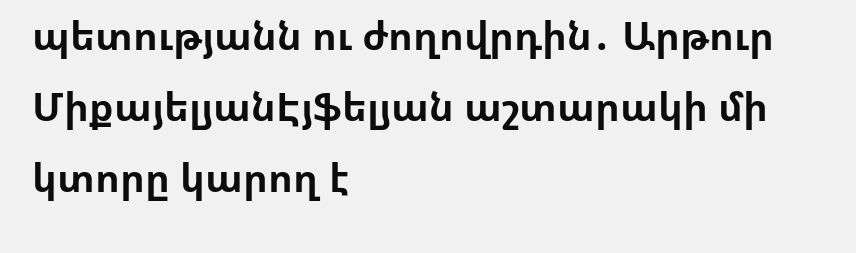պետությանն ու ժողովրդին․ Արթուր ՄիքայելյանԷյֆելյան աշտարակի մի կտորը կարող է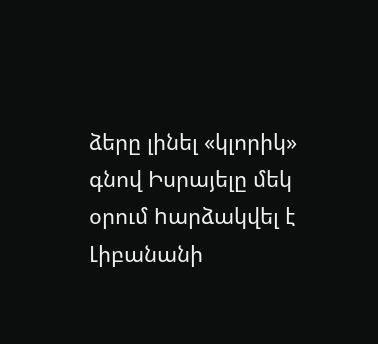ձերը լինել «կլորիկ» գնով Իսրայելը մեկ օրում hարձակվել է Լիբանանի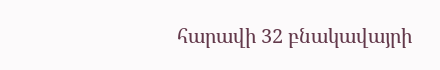հարավի 32 բնակավայրի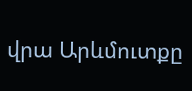վրա Արևմուտքը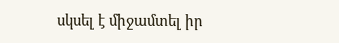սկսել է միջամտել իր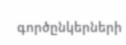գործընկերների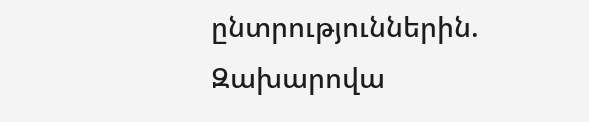ընտրություններին. Զախարովա